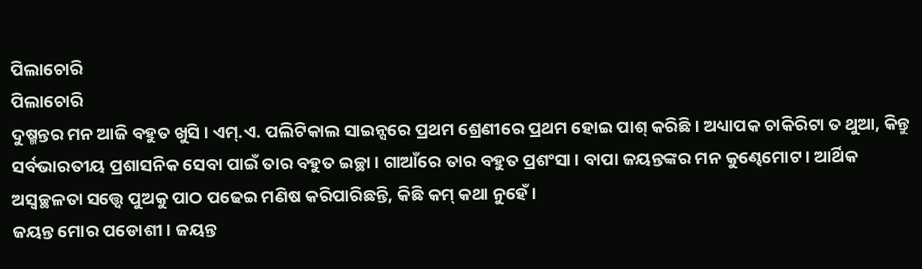ପିଲାଚୋରି
ପିଲାଚୋରି
ଦୁଷ୍ମନ୍ତର ମନ ଆଜି ବହୁତ ଖୁସି । ଏମ୍.ଏ. ପଲିଟିକାଲ ସାଇନ୍ସରେ ପ୍ରଥମ ଶ୍ରେଣୀରେ ପ୍ରଥମ ହୋଇ ପାଶ୍ କରିଛି । ଅଧ୍ୟାପକ ଚାକିରିଟା ତ ଥୁଆ, କିନ୍ତୁ ସର୍ବଭାରତୀୟ ପ୍ରଶାସନିକ ସେବା ପାଇଁ ତାର ବହୁତ ଇଚ୍ଛା । ଗାଆଁରେ ତାର ବହୁତ ପ୍ରଶଂସା । ବାପା ଜୟନ୍ତଙ୍କର ମନ କୁଣ୍ଢେମୋଟ । ଆର୍ଥିକ ଅସ୍ୱଚ୍ଛଳତା ସତ୍ତ୍ୱେ ପୁଅକୁ ପାଠ ପଢେଇ ମଣିଷ କରିପାରିଛନ୍ତି, କିଛି କମ୍ କଥା ନୁହେଁ ।
ଜୟନ୍ତ ମୋର ପଡୋଶୀ । ଜୟନ୍ତ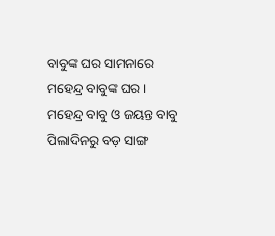ବାବୁଙ୍କ ଘର ସାମନାରେ ମହେନ୍ଦ୍ର ବାବୁଙ୍କ ଘର । ମହେନ୍ଦ୍ର ବାବୁ ଓ ଜୟନ୍ତ ବାବୁ ପିଲାଦିନରୁ ବଡ଼ ସାଙ୍ଗ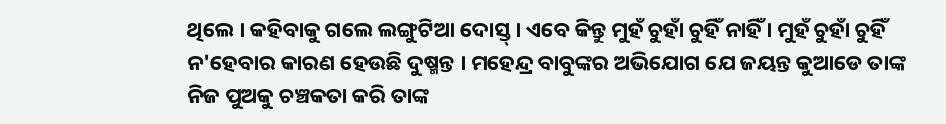ଥିଲେ । କହିବାକୁ ଗଲେ ଲଙ୍ଗୁଟିଆ ଦୋସ୍ତ୍ । ଏବେ କିନ୍ତୁ ମୁହଁ ଚୁହାଁ ଚୁହିଁ ନାହିଁ । ମୁହଁ ଚୁହାଁ ଚୁହିଁ ନ'ହେବାର କାରଣ ହେଉଛି ଦୁଷ୍ମନ୍ତ । ମହେନ୍ଦ୍ର ବାବୁଙ୍କର ଅଭିଯୋଗ ଯେ ଜୟନ୍ତ କୁଆଡେ ତାଙ୍କ ନିଜ ପୁଅକୁ ଚଞ୍ଚକତା କରି ତାଙ୍କ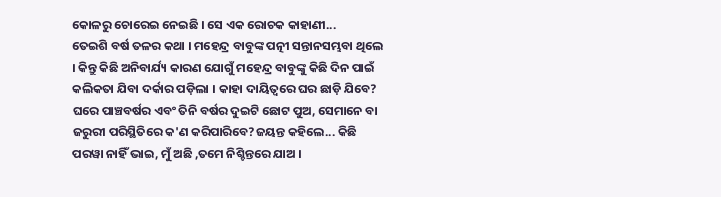କୋଳରୁ ଚୋରେଇ ନେଇଛି । ସେ ଏକ ରୋଚକ କାହାଣୀ...
ତେଇଶି ବର୍ଷ ତଳର କଥା । ମହେନ୍ଦ୍ର ବାବୁଙ୍କ ପତ୍ନୀ ସନ୍ତାନସମ୍ଭବା ଥିଲେ । କିନ୍ତୁ କିଛି ଅନିବାର୍ଯ୍ୟ କାରଣ ଯୋଗୁଁ ମହେନ୍ଦ୍ର ବାବୁଙ୍କୁ କିଛି ଦିନ ପାଇଁ କଲିକତା ଯିବା ଦର୍କାର ପଡ଼ିଲା । କାହା ଦାୟିତ୍ୱରେ ଘର ଛାଡ଼ି ଯିବେ? ଘରେ ପାଞ୍ଚବର୍ଷର ଏବଂ ତିନି ବର୍ଷର ଦୁଇଟି ଛୋଟ ପୁଅ, ସେମାନେ ବା ଜରୁରୀ ପରିସ୍ଥିତିରେ କ'ଣ କରିପାରିବେ?ଜୟନ୍ତ କହିଲେ... କିଛି ପରୱା ନାହିଁ ଭାଇ, ମୁଁ ଅଛି ,ତମେ ନିଶ୍ଚିନ୍ତରେ ଯାଅ ।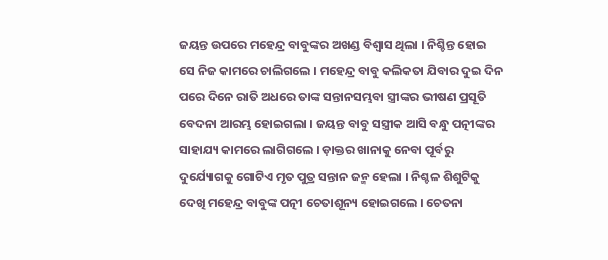ଜୟନ୍ତ ଉପରେ ମହେନ୍ଦ୍ର ବାବୁଙ୍କର ଅଖଣ୍ଡ ବିଶ୍ୱାସ ଥିଲା । ନିଶ୍ଚିନ୍ତ ହୋଇ ସେ ନିଜ କାମରେ ଚାଲିଗଲେ । ମହେନ୍ଦ୍ର ବାବୁ କଲିକତା ଯିବାର ଦୁଇ ଦିନ ପରେ ଦିନେ ରାତି ଅଧରେ ତାଙ୍କ ସନ୍ତାନସମ୍ଭବା ସ୍ତ୍ରୀଙ୍କର ଭୀଷଣ ପ୍ରସୂତି ବେଦନା ଆରମ୍ଭ ହୋଇଗଲା । ଜୟନ୍ତ ବାବୁ ସସ୍ତ୍ରୀକ ଆସି ବନ୍ଧୁ ପତ୍ନୀଙ୍କର ସାହାଯ୍ୟ କାମରେ ଲାଗିଗଲେ । ଡ଼ାକ୍ତର ଖାନାକୁ ନେବା ପୂର୍ବରୁ ଦୁର୍ଯ୍ୟୋଗକୁ ଗୋଟିଏ ମୃତ ପୁତ୍ର ସନ୍ତାନ ଜନ୍ମ ହେଲା । ନିଶ୍ଚଳ ଶିଶୁଟିକୁ ଦେଖି ମହେନ୍ଦ୍ର ବାବୁଙ୍କ ପତ୍ନୀ ଚେତାଶୂନ୍ୟ ହୋଇଗଲେ । ଚେତନା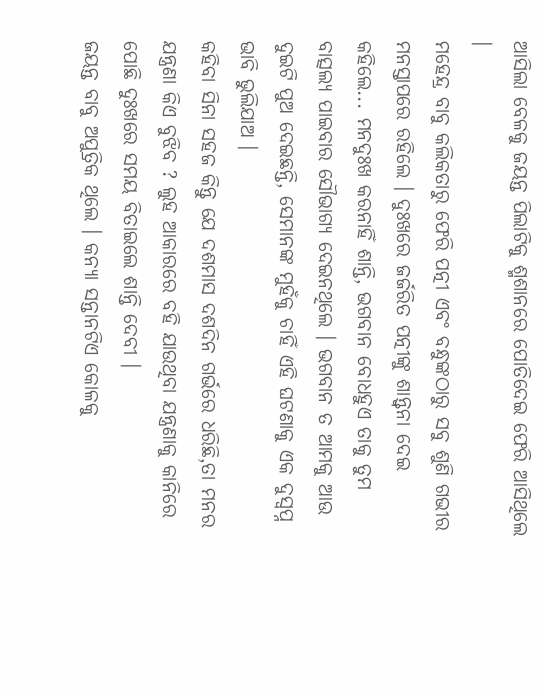ଆସିଲା ବେଳକୁ ଜୟନ୍ତ ପିଲାଟିକୁ ଶ୍ମଶାନରେ ପୋତିଦେଇ ଫେରି ଆସିଥିଲେ ।
ମହେନ୍ଦ୍ର ବାବୁ କଲିକତାରୁ ଫେରି ପତ୍ନୀ ଏବଂ ବନ୍ଧୁଙ୍କଠାରୁ ସବୁ ଶୁଣି ଗଭୀର ମନସ୍ତାପରେ ରହିଲେ । ଦୁଃଖରେ ଜର୍ଜରିତ ପତ୍ନୀଙ୍କୁ ଶାନ୍ତ୍ୱନା ଦେଇ କହିଲେ... ମନଦୁଃଖ କରନାହିଁ ଶାନ୍ତି, ଭଗବାନ ବୋଧହୁଏ ତାକୁ ତୁମ ବାତ୍ସଲ୍ୟ ପାଇବାର ସୌଭାଗ୍ୟ ଦେଇନଥିଲେ । ଭଗବାନ ତ ଆମକୁ ଆଉ ଦୁଇଟି ପୁଅ ଦେଇଛନ୍ତି, ସେମାନଙ୍କ ମୁହଁକୁ ଚାହିଁ ଏହି ଘଟଣାକୁ ଏକ ଦୁସ୍ୱପ୍ନ ଭାବି ଭୁଲିଯାଅ ।
କହିବା ସିନା ସହଜ କିନ୍ତୁ ଯେ ଦଶମାସ ଦଶଦିନ ଗର୍ଭରେ ଧରିଛି,ତା ମନର ଯନ୍ତ୍ରଣା କିଏ ବୁଝିବ ? ଲୁହ ଆକାରରେ ବହି ଯାଉଥିବା ଯନ୍ତ୍ରଣାକୁ କାନିରେ ପୋଛି ଦୁଃଖରେ ସମୟ ବିତାଇଲେ ଶାନ୍ତି ଦେବୀ ।
ଜୟନ୍ତ ବାବୁ ଅପୁତ୍ରିକ ଥିଲେ । କନ୍ୟା ସନ୍ତାନଟିଏ କୋଳକୁ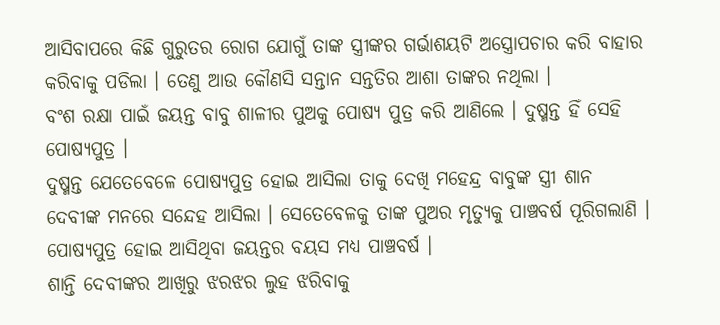ଆସିବାପରେ କିଛି ଗୁରୁତର ରୋଗ ଯୋଗୁଁ ତାଙ୍କ ସ୍ତ୍ରୀଙ୍କର ଗର୍ଭାଶୟଟି ଅସ୍ତ୍ରୋପଚାର କରି ବାହାର କରିବାକୁ ପଡିଲା । ତେଣୁ ଆଉ କୌଣସି ସନ୍ତାନ ସନ୍ତତିର ଆଶା ତାଙ୍କର ନଥିଲା ।
ବଂଶ ରକ୍ଷା ପାଇଁ ଜୟନ୍ତ ବାବୁ ଶାଳୀର ପୁଅକୁ ପୋଷ୍ୟ ପୁତ୍ର କରି ଆଣିଲେ । ଦୁଷ୍ମନ୍ତ ହିଁ ସେହି ପୋଷ୍ୟପୁତ୍ର ।
ଦୁଷ୍ମନ୍ତ ଯେତେବେଳେ ପୋଷ୍ୟପୁତ୍ର ହୋଇ ଆସିଲା ତାକୁ ଦେଖି ମହେନ୍ଦ୍ର ବାବୁଙ୍କ ସ୍ତ୍ରୀ ଶାନ
ଦେବୀଙ୍କ ମନରେ ସନ୍ଦେହ ଆସିଲା । ସେତେବେଳକୁ ତାଙ୍କ ପୁଅର ମୃତ୍ୟୁକୁ ପାଞ୍ଚବର୍ଷ ପୂରିଗଲାଣି । ପୋଷ୍ୟପୁତ୍ର ହୋଇ ଆସିଥିବା ଜୟନ୍ତର ବୟସ ମଧ୍ୟ ପାଞ୍ଚବର୍ଷ ।
ଶାନ୍ତି ଦେବୀଙ୍କର ଆଖିରୁ ଝରଝର ଲୁହ ଝରିବାକୁ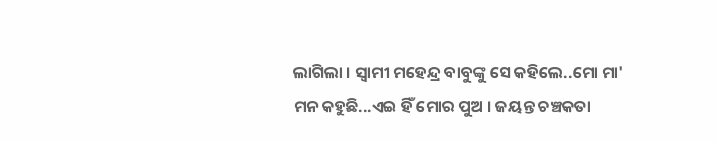ଲାଗିଲା । ସ୍ୱାମୀ ମହେନ୍ଦ୍ର ବାବୁଙ୍କୁ ସେ କହିଲେ..ମୋ ମା' ମନ କହୁଛି...ଏଇ ହିଁ ମୋର ପୁଅ । ଜୟନ୍ତ ଚଞ୍ଚକତା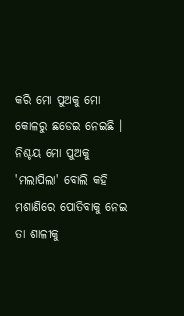କରି ମୋ ପୁଅକୁ ମୋ କୋଳରୁ ଛଡେଇ ନେଇଛି । ନିଶ୍ଚୟ ମୋ ପୁଅକୁ 'ମଲାପିଲା' ବୋଲି କହି ମଶାଣିରେ ପୋତିବାକୁ ନେଇ ତା ଶାଳୀକୁ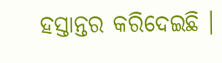ହସ୍ତାନ୍ତର କରିଦେଇଛି ।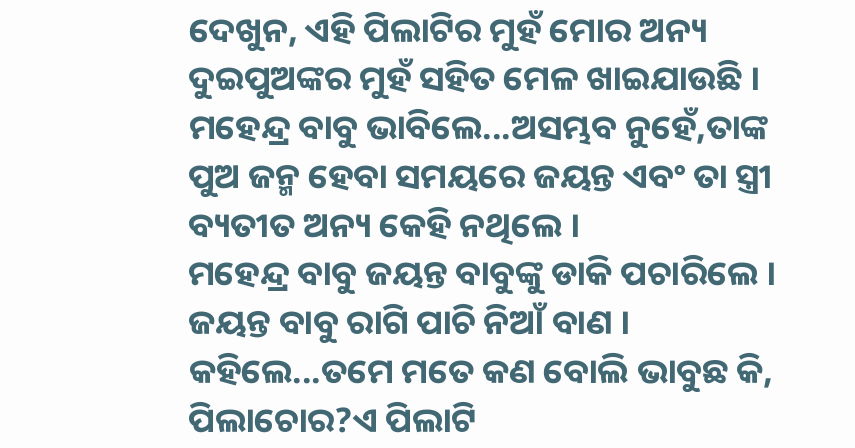ଦେଖୁନ, ଏହି ପିଲାଟିର ମୁହଁ ମୋର ଅନ୍ୟ ଦୁଇପୁଅଙ୍କର ମୁହଁ ସହିତ ମେଳ ଖାଇଯାଉଛି ।
ମହେନ୍ଦ୍ର ବାବୁ ଭାବିଲେ...ଅସମ୍ଭବ ନୁହେଁ,ତାଙ୍କ ପୁଅ ଜନ୍ମ ହେବା ସମୟରେ ଜୟନ୍ତ ଏବଂ ତା ସ୍ତ୍ରୀ ବ୍ୟତୀତ ଅନ୍ୟ କେହି ନଥିଲେ ।
ମହେନ୍ଦ୍ର ବାବୁ ଜୟନ୍ତ ବାବୁଙ୍କୁ ଡାକି ପଚାରିଲେ । ଜୟନ୍ତ ବାବୁ ରାଗି ପାଚି ନିଆଁ ବାଣ । କହିଲେ...ତମେ ମତେ କଣ ବୋଲି ଭାବୁଛ କି, ପିଲାଚୋର?ଏ ପିଲାଟି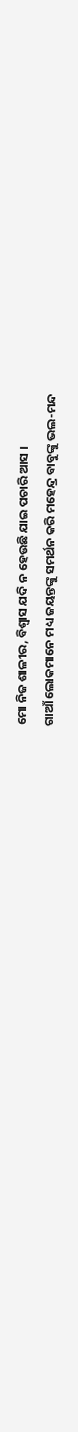ମୋ ନିଜ ଶାଳୀର, ବିଶ୍ୱାସ ଯଦି ନ ହେଉଛି ଯାଇ ପଚାରି ଆସ ।
ଗାଆଁ ଲୋକମାନେ ମଧ୍ୟ ଜୟନ୍ତଙ୍କୁ ସମର୍ଥନ କରି ମହେନ୍ଦ୍ର ବାବୁଙ୍କୁ ଭଲ-ମନ୍ଦ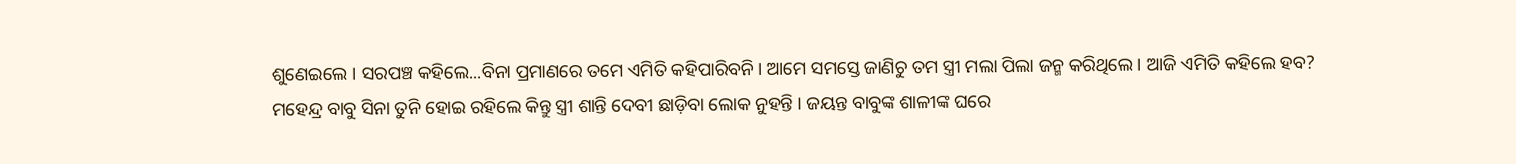ଶୁଣେଇଲେ । ସରପଞ୍ଚ କହିଲେ...ବିନା ପ୍ରମାଣରେ ତମେ ଏମିତି କହିପାରିବନି । ଆମେ ସମସ୍ତେ ଜାଣିଚୁ ତମ ସ୍ତ୍ରୀ ମଲା ପିଲା ଜନ୍ମ କରିଥିଲେ । ଆଜି ଏମିତି କହିଲେ ହବ?
ମହେନ୍ଦ୍ର ବାବୁ ସିନା ତୁନି ହୋଇ ରହିଲେ କିନ୍ତୁ ସ୍ତ୍ରୀ ଶାନ୍ତି ଦେବୀ ଛାଡ଼ିବା ଲୋକ ନୁହନ୍ତି । ଜୟନ୍ତ ବାବୁଙ୍କ ଶାଳୀଙ୍କ ଘରେ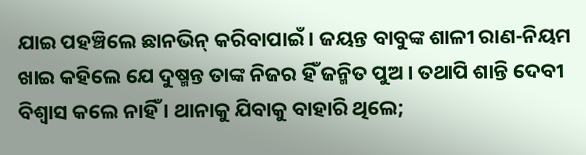ଯାଇ ପହଞ୍ଚିଲେ ଛାନଭିନ୍ କରିବାପାଇଁ । ଜୟନ୍ତ ବାବୁଙ୍କ ଶାଳୀ ରାଣ-ନିୟମ ଖାଇ କହିଲେ ଯେ ଦୁଷ୍ମନ୍ତ ତାଙ୍କ ନିଜର ହିଁ ଜନ୍ମିତ ପୁଅ । ତଥାପି ଶାନ୍ତି ଦେବୀ ବିଶ୍ୱାସ କଲେ ନାହିଁ । ଥାନାକୁ ଯିବାକୁ ବାହାରି ଥିଲେ;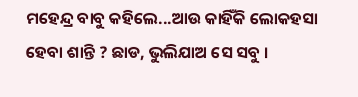ମହେନ୍ଦ୍ର ବାବୁ କହିଲେ...ଆଉ କାହିଁକି ଲୋକହସା ହେବା ଶାନ୍ତି ? ଛାଡ, ଭୁଲିଯାଅ ସେ ସବୁ ।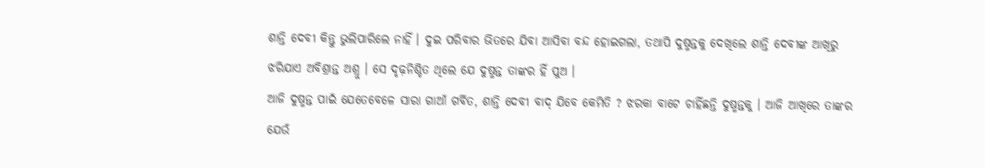ଶାନ୍ତି ଦେବୀ କିନ୍ତୁ ଭୁଲିପାରିଲେ ନାହିଁ । ଦୁଇ ପରିବାର ଭିତରେ ଯିବା ଆସିବା ବନ୍ଦ ହୋଇଗଲା, ତଥାପି ଦୁଷ୍ମନ୍ତକୁ ଦେଖିଲେ ଶାନ୍ତି ଦେବୀଙ୍କ ଆଖିରୁ ଝରିଯାଏ ଅବିଶ୍ରାନ୍ତ ଅଶ୍ରୁ । ସେ ଦୃଢ଼ନିଶ୍ଚିତ ଥିଲେ ଯେ ଦୁଷ୍ମନ୍ତ ତାଙ୍କର ହିଁ ପୁଅ ।
ଆଜି ଦୁଷ୍ମନ୍ତ ପାଇଁ ଯେତେବେଳେ ସାରା ଗାଆଁ ଗର୍ବିତ, ଶାନ୍ତି ଦେବୀ ବାଦ୍ ଯିବେ କେମିତି ? ଝରକା ବାଟେ ଚାହିଁଛନ୍ତି ଦୁଷ୍ମନ୍ତକୁ । ଆଜି ଆଖିରେ ତାଙ୍କର ଯେଉଁ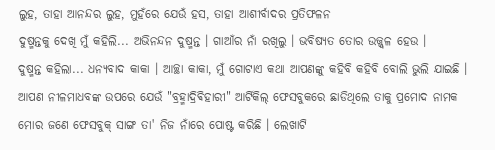ଲୁହ, ତାହା ଆନନ୍ଦର ଲୁହ, ମୁହଁରେ ଯେଉଁ ହସ, ତାହା ଆଶୀର୍ବାଦର ପ୍ରତିଫଳନ
ଦୁଷ୍ମନ୍ତକୁ ଦେଖି ମୁଁ କହିଲି... ଅଭିନନ୍ଦନ ଦୁଷ୍ମନ୍ତ । ଗାଆଁର ନାଁ ରଖିଲୁ । ଭବିଷ୍ୟତ ତୋର ଉଜ୍ଜ୍ୱଳ ହେଉ ।
ଦୁଷ୍ମନ୍ତ କହିଲା... ଧନ୍ୟବାଦ କାକା । ଆଚ୍ଛା କାକା, ମୁଁ ଗୋଟାଏ କଥା ଆପଣଙ୍କୁ କହିବି କହିବି ବୋଲି ଭୁଲି ଯାଇଛି । ଆପଣ ନୀଳମାଧବଙ୍କ ଉପରେ ଯେଉଁ "ବ୍ରହ୍ମାଦ୍ରିଵିହାରୀ" ଆର୍ଟିକିଲ୍ ଫେସବୁକରେ ଛାଡିଥିଲେ ତାକୁ ପ୍ରମୋଦ ନାମକ ମୋର ଜଣେ ଫେସବୁକ୍ ସାଙ୍ଗ ତା' ନିଜ ନାଁରେ ପୋଷ୍ଟ କରିଛି । ଲେଖାଟି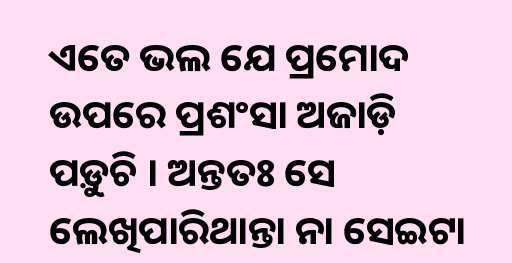ଏତେ ଭଲ ଯେ ପ୍ରମୋଦ ଉପରେ ପ୍ରଶଂସା ଅଜାଡ଼ି ପଡ଼ୁଚି । ଅନ୍ତତଃ ସେ ଲେଖିପାରିଥାନ୍ତା ନା ସେଇଟା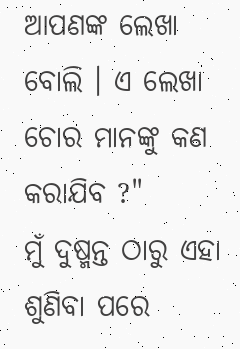ଆପଣଙ୍କ ଲେଖା ବୋଲି । ଏ ଲେଖା ଚୋର ମାନଙ୍କୁ କଣ କରାଯିବ ?"
ମୁଁ ଦୁଷ୍ମନ୍ତ ଠାରୁ ଏହା ଶୁଣିବା ପରେ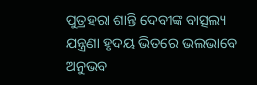ପୁତ୍ରହରା ଶାନ୍ତି ଦେବୀଙ୍କ ବାତ୍ସଲ୍ୟ ଯନ୍ତ୍ରଣା ହୃଦୟ ଭିତରେ ଭଲଭାବେ ଅନୁଭବ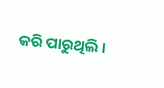କରି ପାରୁଥିଲି ।